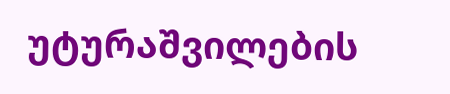უტურაშვილების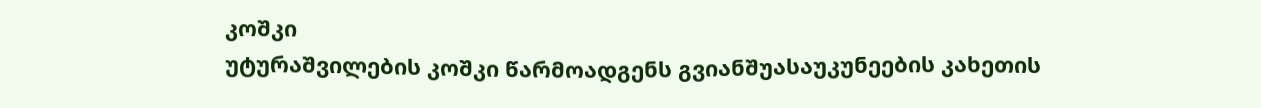კოშკი
უტურაშვილების კოშკი წარმოადგენს გვიანშუასაუკუნეების კახეთის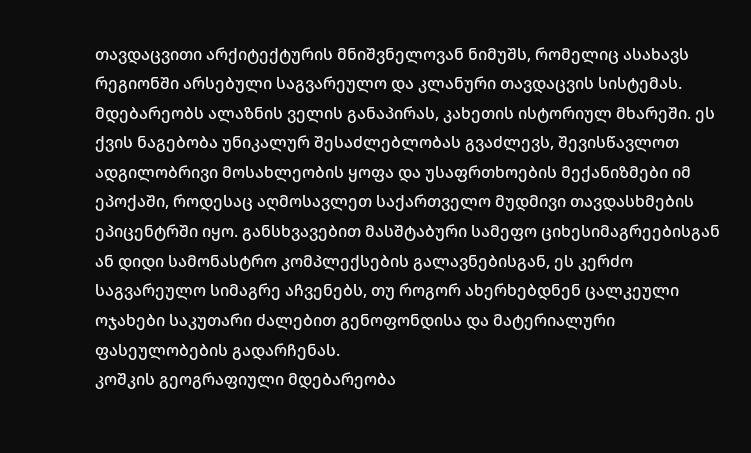თავდაცვითი არქიტექტურის მნიშვნელოვან ნიმუშს, რომელიც ასახავს რეგიონში არსებული საგვარეულო და კლანური თავდაცვის სისტემას. მდებარეობს ალაზნის ველის განაპირას, კახეთის ისტორიულ მხარეში. ეს ქვის ნაგებობა უნიკალურ შესაძლებლობას გვაძლევს, შევისწავლოთ ადგილობრივი მოსახლეობის ყოფა და უსაფრთხოების მექანიზმები იმ ეპოქაში, როდესაც აღმოსავლეთ საქართველო მუდმივი თავდასხმების ეპიცენტრში იყო. განსხვავებით მასშტაბური სამეფო ციხესიმაგრეებისგან ან დიდი სამონასტრო კომპლექსების გალავნებისგან, ეს კერძო საგვარეულო სიმაგრე აჩვენებს, თუ როგორ ახერხებდნენ ცალკეული ოჯახები საკუთარი ძალებით გენოფონდისა და მატერიალური ფასეულობების გადარჩენას.
კოშკის გეოგრაფიული მდებარეობა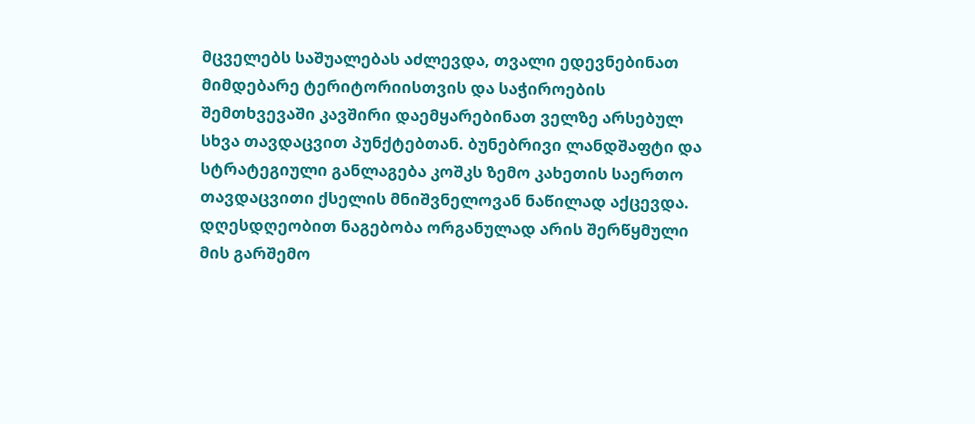მცველებს საშუალებას აძლევდა, თვალი ედევნებინათ მიმდებარე ტერიტორიისთვის და საჭიროების შემთხვევაში კავშირი დაემყარებინათ ველზე არსებულ სხვა თავდაცვით პუნქტებთან. ბუნებრივი ლანდშაფტი და სტრატეგიული განლაგება კოშკს ზემო კახეთის საერთო თავდაცვითი ქსელის მნიშვნელოვან ნაწილად აქცევდა. დღესდღეობით ნაგებობა ორგანულად არის შერწყმული მის გარშემო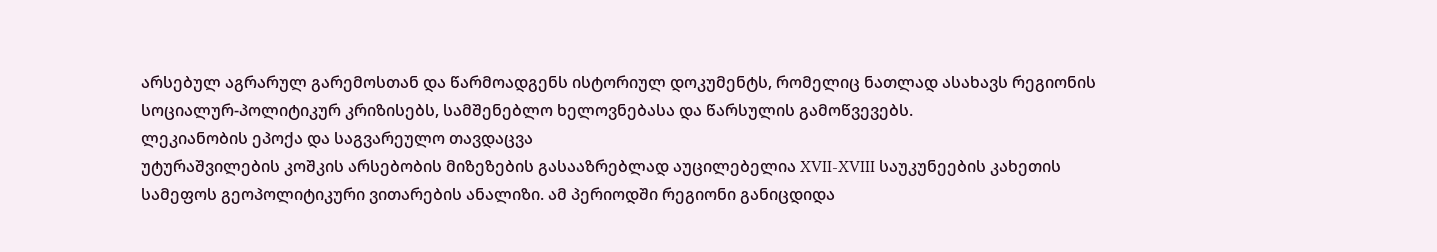არსებულ აგრარულ გარემოსთან და წარმოადგენს ისტორიულ დოკუმენტს, რომელიც ნათლად ასახავს რეგიონის სოციალურ-პოლიტიკურ კრიზისებს, სამშენებლო ხელოვნებასა და წარსულის გამოწვევებს.
ლეკიანობის ეპოქა და საგვარეულო თავდაცვა
უტურაშვილების კოშკის არსებობის მიზეზების გასააზრებლად აუცილებელია XVII-XVIII საუკუნეების კახეთის სამეფოს გეოპოლიტიკური ვითარების ანალიზი. ამ პერიოდში რეგიონი განიცდიდა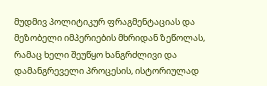მუდმივ პოლიტიკურ ფრაგმენტაციას და მეზობელი იმპერიების მხრიდან ზეწოლას, რამაც ხელი შეუწყო ხანგრძლივი და დამანგრეველი პროცესის, ისტორიულად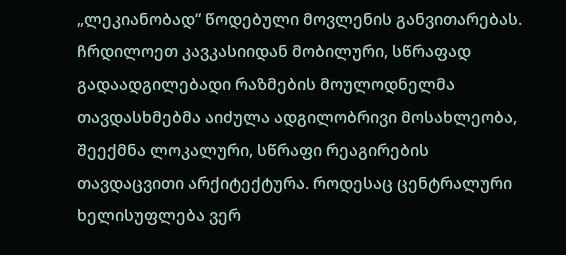„ლეკიანობად“ წოდებული მოვლენის განვითარებას. ჩრდილოეთ კავკასიიდან მობილური, სწრაფად გადაადგილებადი რაზმების მოულოდნელმა თავდასხმებმა აიძულა ადგილობრივი მოსახლეობა, შეექმნა ლოკალური, სწრაფი რეაგირების თავდაცვითი არქიტექტურა. როდესაც ცენტრალური ხელისუფლება ვერ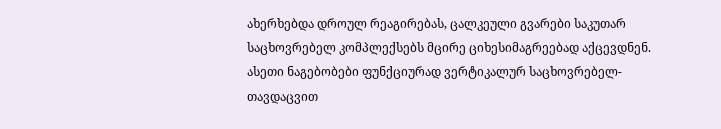ახერხებდა დროულ რეაგირებას, ცალკეული გვარები საკუთარ საცხოვრებელ კომპლექსებს მცირე ციხესიმაგრეებად აქცევდნენ.
ასეთი ნაგებობები ფუნქციურად ვერტიკალურ საცხოვრებელ-თავდაცვით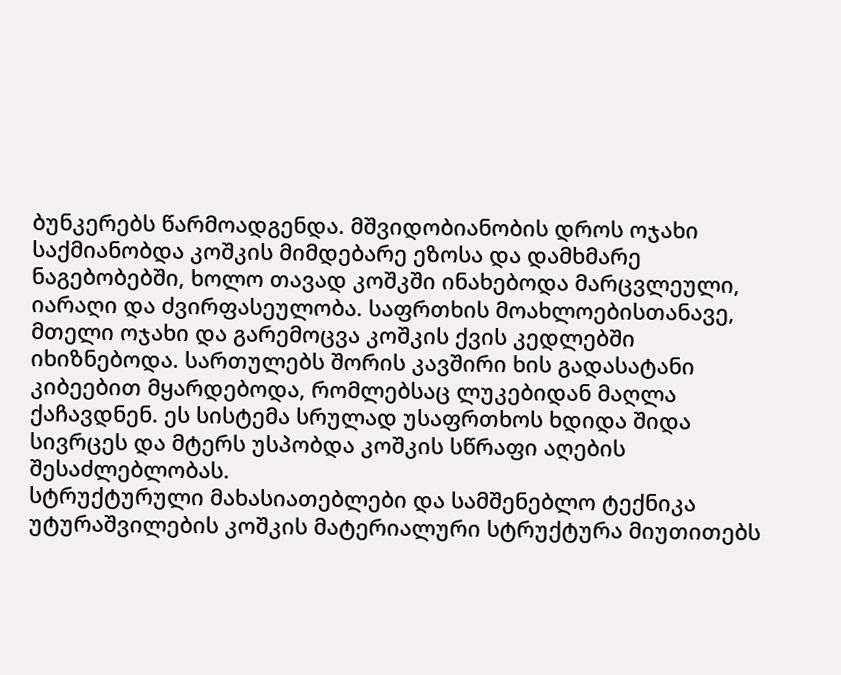ბუნკერებს წარმოადგენდა. მშვიდობიანობის დროს ოჯახი საქმიანობდა კოშკის მიმდებარე ეზოსა და დამხმარე ნაგებობებში, ხოლო თავად კოშკში ინახებოდა მარცვლეული, იარაღი და ძვირფასეულობა. საფრთხის მოახლოებისთანავე, მთელი ოჯახი და გარემოცვა კოშკის ქვის კედლებში იხიზნებოდა. სართულებს შორის კავშირი ხის გადასატანი კიბეებით მყარდებოდა, რომლებსაც ლუკებიდან მაღლა ქაჩავდნენ. ეს სისტემა სრულად უსაფრთხოს ხდიდა შიდა სივრცეს და მტერს უსპობდა კოშკის სწრაფი აღების შესაძლებლობას.
სტრუქტურული მახასიათებლები და სამშენებლო ტექნიკა
უტურაშვილების კოშკის მატერიალური სტრუქტურა მიუთითებს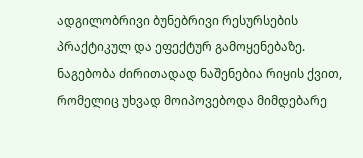ადგილობრივი ბუნებრივი რესურსების პრაქტიკულ და ეფექტურ გამოყენებაზე. ნაგებობა ძირითადად ნაშენებია რიყის ქვით, რომელიც უხვად მოიპოვებოდა მიმდებარე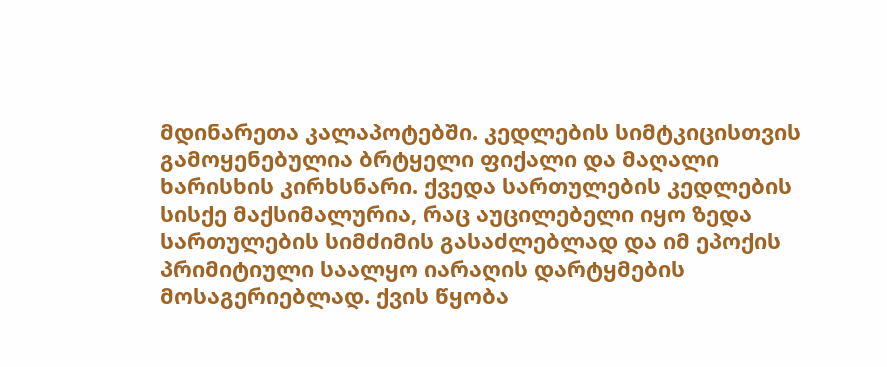მდინარეთა კალაპოტებში. კედლების სიმტკიცისთვის გამოყენებულია ბრტყელი ფიქალი და მაღალი ხარისხის კირხსნარი. ქვედა სართულების კედლების სისქე მაქსიმალურია, რაც აუცილებელი იყო ზედა სართულების სიმძიმის გასაძლებლად და იმ ეპოქის პრიმიტიული საალყო იარაღის დარტყმების მოსაგერიებლად. ქვის წყობა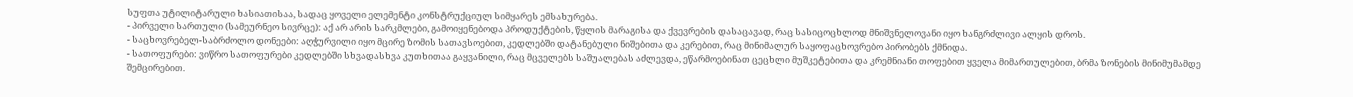სუფთა უტილიტარული ხასიათისაა, სადაც ყოველი ელემენტი კონსტრუქციულ სიმყარეს ემსახურება.
- პირველი სართული (სამეურნეო სივრცე): აქ არ არის სარკმლები, გამოიყენებოდა პროდუქტების, წყლის მარაგისა და ქვევრების დასაცავად, რაც სასიცოცხლოდ მნიშვნელოვანი იყო ხანგრძლივი ალყის დროს.
- საცხოვრებელ-საბრძოლო დონეები: აღჭურვილი იყო მცირე ზომის სათავსოებით, კედლებში დატანებული ნიშებითა და კერებით, რაც მინიმალურ საყოფაცხოვრებო პირობებს ქმნიდა.
- სათოფურები: ვიწრო სათოფურები კედლებში სხვადასხვა კუთხითაა გაყვანილი, რაც მცველებს საშუალებას აძლევდა, ეწარმოებინათ ცეცხლი მუშკეტებითა და კრემნიანი თოფებით ყველა მიმართულებით, ბრმა ზონების მინიმუმამდე შემცირებით.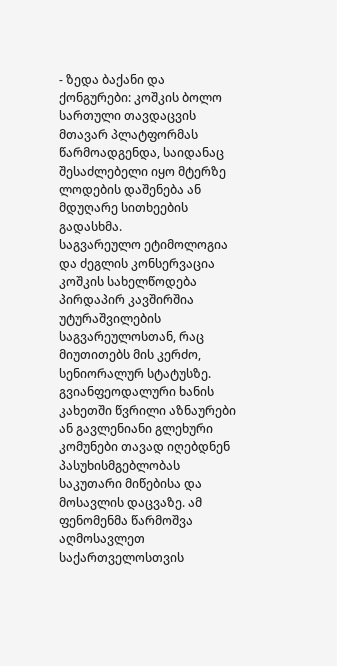- ზედა ბაქანი და ქონგურები: კოშკის ბოლო სართული თავდაცვის მთავარ პლატფორმას წარმოადგენდა, საიდანაც შესაძლებელი იყო მტერზე ლოდების დაშენება ან მდუღარე სითხეების გადასხმა.
საგვარეულო ეტიმოლოგია და ძეგლის კონსერვაცია
კოშკის სახელწოდება პირდაპირ კავშირშია უტურაშვილების საგვარეულოსთან, რაც მიუთითებს მის კერძო, სენიორალურ სტატუსზე. გვიანფეოდალური ხანის კახეთში წვრილი აზნაურები ან გავლენიანი გლეხური კომუნები თავად იღებდნენ პასუხისმგებლობას საკუთარი მიწებისა და მოსავლის დაცვაზე. ამ ფენომენმა წარმოშვა აღმოსავლეთ საქართველოსთვის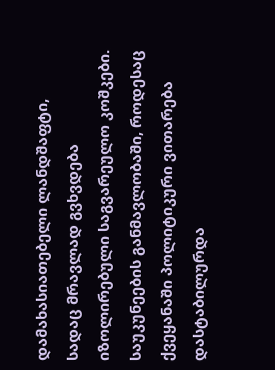დამახასიათებელი ლანდშაფტი, სადაც მრავლად გვხვდება იზოლირებული საგვარეულო კოშკები.
საუკუნეების განმავლობაში, როდესაც ქვეყანაში პოლიტიკური ვითარება დასტაბილურდა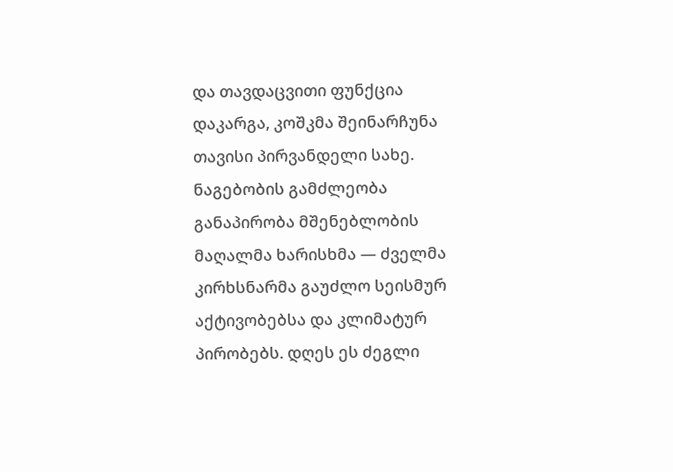და თავდაცვითი ფუნქცია დაკარგა, კოშკმა შეინარჩუნა თავისი პირვანდელი სახე. ნაგებობის გამძლეობა განაპირობა მშენებლობის მაღალმა ხარისხმა — ძველმა კირხსნარმა გაუძლო სეისმურ აქტივობებსა და კლიმატურ პირობებს. დღეს ეს ძეგლი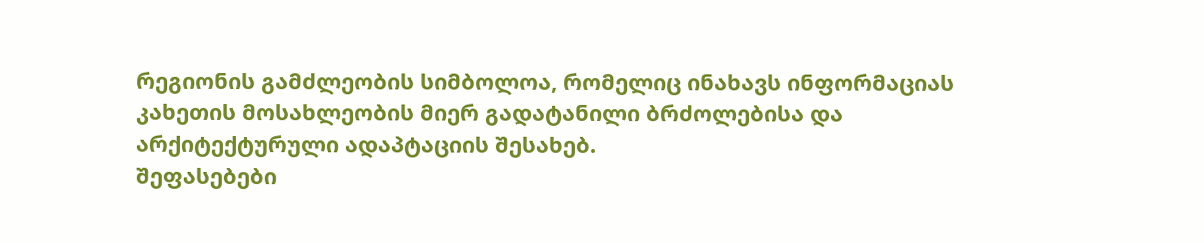რეგიონის გამძლეობის სიმბოლოა, რომელიც ინახავს ინფორმაციას კახეთის მოსახლეობის მიერ გადატანილი ბრძოლებისა და არქიტექტურული ადაპტაციის შესახებ.
შეფასებები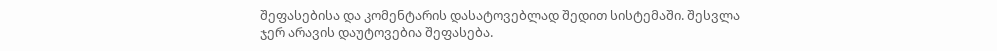შეფასებისა და კომენტარის დასატოვებლად შედით სისტემაში. შესვლა
ჯერ არავის დაუტოვებია შეფასება.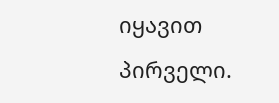იყავით პირველი.